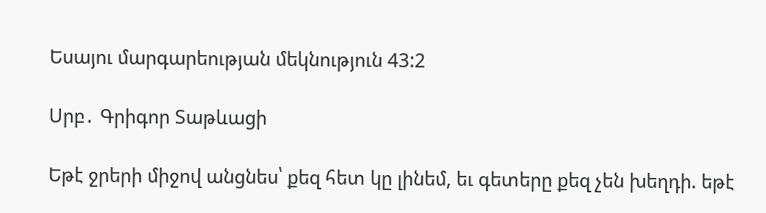Եսայու մարգարեության մեկնություն 43:2

Սրբ․ Գրիգոր Տաթևացի

Եթէ ջրերի միջով անցնես՝ քեզ հետ կը լինեմ, եւ գետերը քեզ չեն խեղդի. եթէ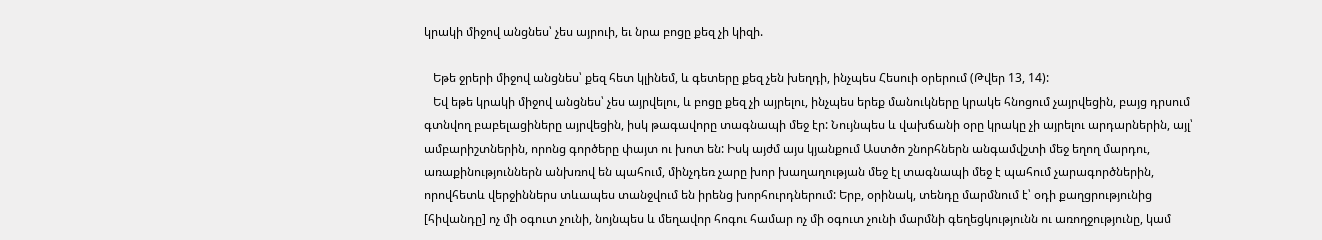կրակի միջով անցնես՝ չես այրուի, եւ նրա բոցը քեզ չի կիզի.

   Եթե ջրերի միջով անցնես՝ քեզ հետ կլինեմ, և գետերը քեզ չեն խեղդի, ինչպես Հեսուի օրերում (Թվեր 13, 14):
   Եվ եթե կրակի միջով անցնես՝ չես այրվելու, և բոցը քեզ չի այրելու, ինչպես երեք մանուկները կրակե հնոցում չայրվեցին, բայց դրսում գտնվող բաբելացիները այրվեցին, իսկ թագավորը տագնապի մեջ էր: Նույնպես և վախճանի օրը կրակը չի այրելու արդարներին, այլ՝ ամբարիշտներին, որոնց գործերը փայտ ու խոտ են: Իսկ այժմ այս կյանքում Աստծո շնորհներն անգամվշտի մեջ եղող մարդու, առաքինություններն անխռով են պահում, մինչդեռ չարը խոր խաղաղության մեջ էլ տագնապի մեջ է պահում չարագործներին, որովհետև վերջիններս տևապես տանջվում են իրենց խորհուրդներում: Երբ, օրինակ, տենդը մարմնում է՝ օդի քաղցրությունից [հիվանդը] ոչ մի օգուտ չունի, նոյնպես և մեղավոր հոգու համար ոչ մի օգուտ չունի մարմնի գեղեցկությունն ու առողջությունը, կամ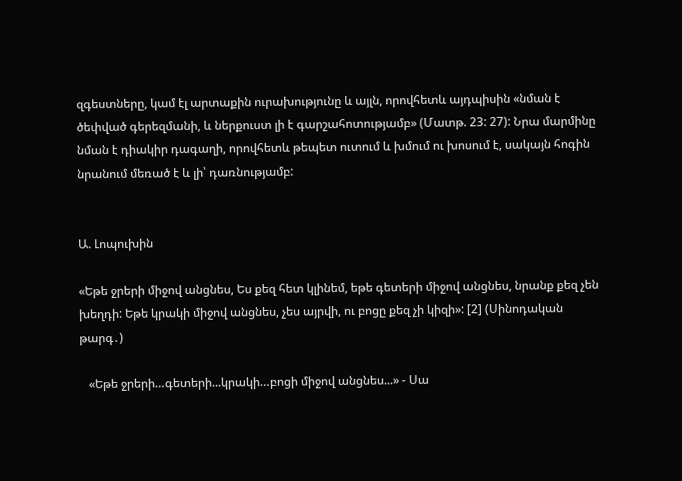զգեստները, կամ էլ արտաքին ուրախությունը և այլն, որովհետև այդպիսին «նման է ծեփված գերեզմանի, և ներքուստ լի է գարշահոտությամբ» (Մատթ. 23: 27): Նրա մարմինը նման է դիակիր դագաղի, որովհետև թեպետ ուտում և խմում ու խոսում է, սակայն հոգին նրանում մեռած է և լի՝ դառնությամբ:


Ա. Լոպուխին

«Եթե ջրերի միջով անցնես, Ես քեզ հետ կլինեմ, եթե գետերի միջով անցնես, նրանք քեզ չեն խեղդի: Եթե կրակի միջով անցնես, չես այրվի, ու բոցը քեզ չի կիզի»: [2] (Սինոդական թարգ․)

   «Եթե ջրերի…գետերի...կրակի…բոցի միջով անցնես...» - Սա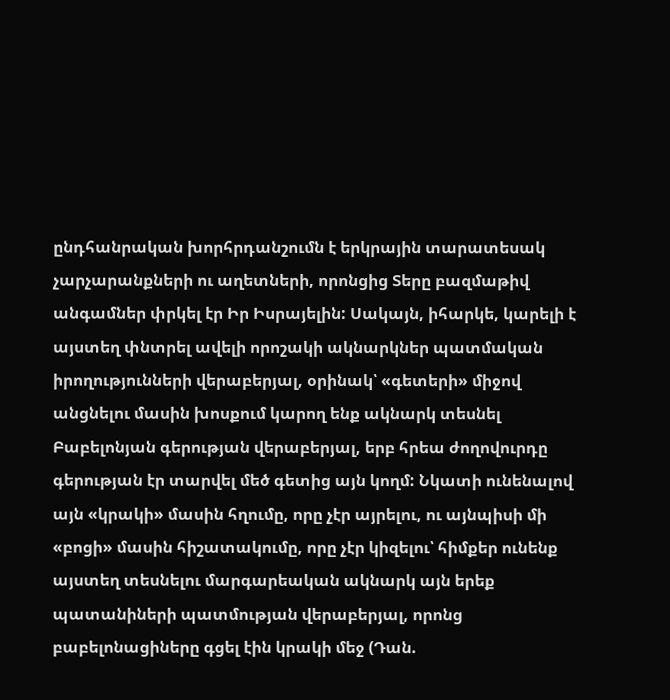ընդհանրական խորհրդանշումն է երկրային տարատեսակ չարչարանքների ու աղետների, որոնցից Տերը բազմաթիվ անգամներ փրկել էր Իր Իսրայելին: Սակայն, իհարկե, կարելի է այստեղ փնտրել ավելի որոշակի ակնարկներ պատմական իրողությունների վերաբերյալ, օրինակ՝ «գետերի» միջով անցնելու մասին խոսքում կարող ենք ակնարկ տեսնել Բաբելոնյան գերության վերաբերյալ, երբ հրեա ժողովուրդը գերության էր տարվել մեծ գետից այն կողմ: Նկատի ունենալով այն «կրակի» մասին հղումը, որը չէր այրելու, ու այնպիսի մի «բոցի» մասին հիշատակումը, որը չէր կիզելու՝ հիմքեր ունենք այստեղ տեսնելու մարգարեական ակնարկ այն երեք պատանիների պատմության վերաբերյալ, որոնց բաբելոնացիները գցել էին կրակի մեջ (Դան.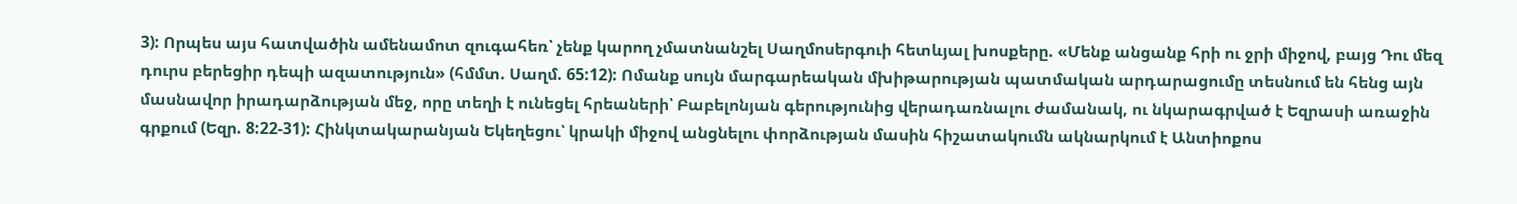3): Որպես այս հատվածին ամենամոտ զուգահեռ՝ չենք կարող չմատնանշել Սաղմոսերգուի հետևյալ խոսքերը. «Մենք անցանք հրի ու ջրի միջով, բայց Դու մեզ դուրս բերեցիր դեպի ազատություն» (հմմտ. Սաղմ. 65:12): Ոմանք սույն մարգարեական մխիթարության պատմական արդարացումը տեսնում են հենց այն մասնավոր իրադարձության մեջ, որը տեղի է ունեցել հրեաների՝ Բաբելոնյան գերությունից վերադառնալու ժամանակ, ու նկարագրված է Եզրասի առաջին գրքում (Եզր. 8:22-31): Հինկտակարանյան Եկեղեցու՝ կրակի միջով անցնելու փորձության մասին հիշատակումն ակնարկում է Անտիոքոս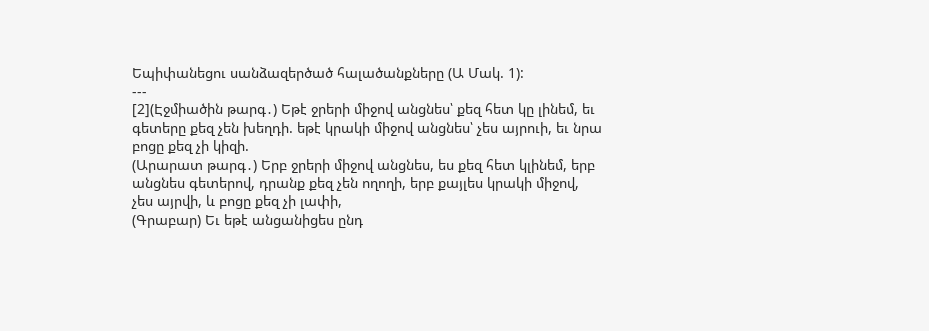Եպիփանեցու սանձազերծած հալածանքները (Ա Մակ. 1):
---
[2](Էջմիածին թարգ․) Եթէ ջրերի միջով անցնես՝ քեզ հետ կը լինեմ, եւ գետերը քեզ չեն խեղդի. եթէ կրակի միջով անցնես՝ չես այրուի, եւ նրա բոցը քեզ չի կիզի.
(Արարատ թարգ․) Երբ ջրերի միջով անցնես, ես քեզ հետ կլինեմ, երբ անցնես գետերով, դրանք քեզ չեն ողողի, երբ քայլես կրակի միջով, չես այրվի, և բոցը քեզ չի լափի,
(Գրաբար) Եւ եթէ անցանիցես ընդ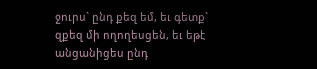ջուրս` ընդ քեզ եմ, եւ գետք` զքեզ մի ողողեսցեն, եւ եթէ անցանիցես ընդ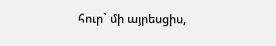հուր` մի այրեսցիս,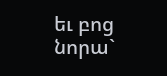եւ բոց նորա`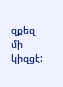զքեզ մի կիզցէ: